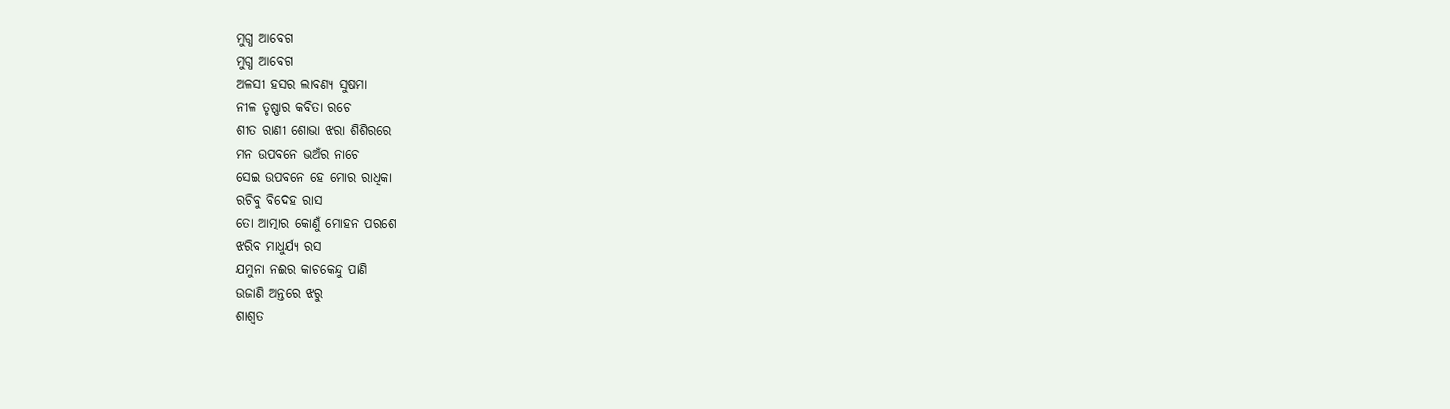ମୁଗ୍ଧ ଆବେଗ
ମୁଗ୍ଧ ଆବେଗ
ଅଳସୀ ହସର ଲାବଣ୍ୟ ସୁଷମା
ନୀଳ ତୃଷ୍ଣାର କବିତା ରଚେ
ଶୀତ ରାଣୀ ଶୋଭା ଝରା ଶିଶିରରେ
ମନ ଉପବନେ ଭଅଁର ନାଚେ
ସେଇ ଉପବନେ ହେ ମୋର ରାଧିକା
ରଚିବୁ ବିଦେହ ରାସ
ତୋ ଆତ୍ମାର କୋଣୁଁ ମୋହନ ପରଶେ
ଝରିବ ମାଧୁର୍ଯ୍ୟ ରସ
ଯମୁନା ନଈର କାଚକେନ୍ଦୁ ପାଣି
ଉଜାଣି ଅନ୍ତରେ ଝରୁ
ଶାଶ୍ୱତ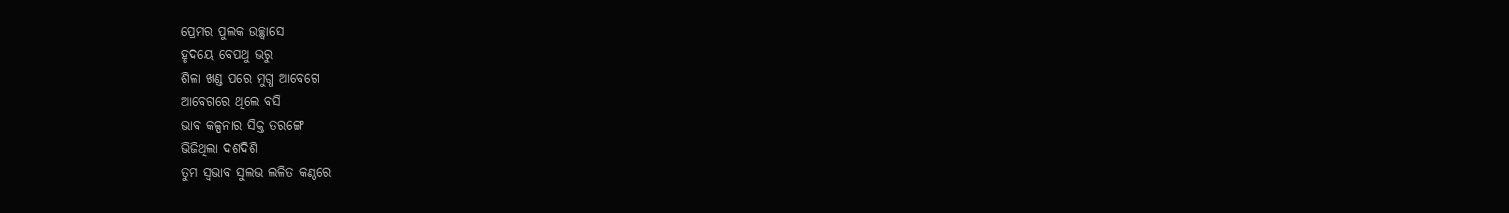ପ୍ରେମର ପୁଲକ ଉଚ୍ଛ୍ୱାସେ
ହୃଦୟେ ବେପଥୁ ଭରୁ
ଶିଳା ଖଣ୍ଡ ପରେ ମୁଗ୍ଧ ଆବେଗେ
ଆବେଗରେ ଥିଲେ ବସି
ଭାବ କଳ୍ପନାର ସିକ୍ତ ତରଙ୍ଗେ
ଭିଜିଥିଲା ଦଶଦିଶି
ତୁମ ସ୍ୱଭାବ ସୁଲଭ ଲଳିତ କଣ୍ଠରେ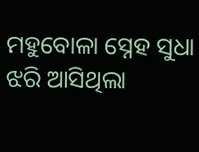ମହୁବୋଳା ସ୍ନେହ ସୁଧା
ଝରି ଆସିଥିଲା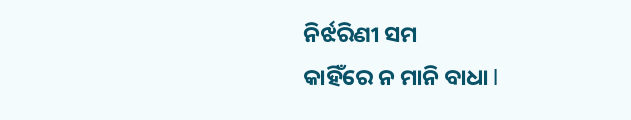ନିର୍ଝରିଣୀ ସମ
କାହିଁରେ ନ ମାନି ବାଧା l